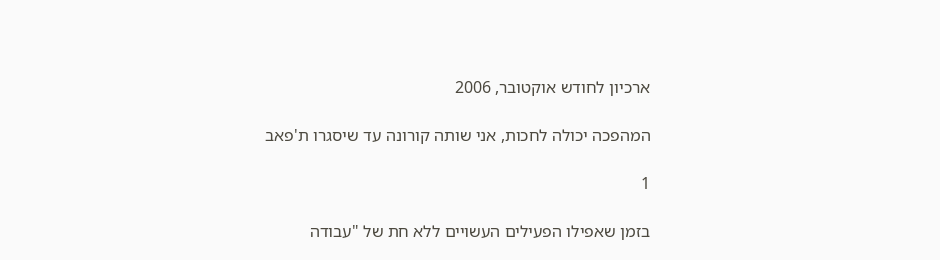ארכיון לחודש אוקטובר, 2006

המהפכה יכולה לחכות, אני שותה קורונה עד שיסגרו ת'פאב

1

בזמן שאפילו הפעילים העשויים ללא חת של "עבודה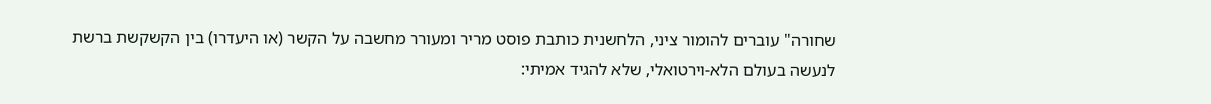שחורה" עוברים להומור ציני, הלחשנית כותבת פוסט מריר ומעורר מחשבה על הקשר (או היעדרו) בין הקשקשת ברשת לנעשה בעולם הלא-וירטואלי, שלא להגיד אמיתי: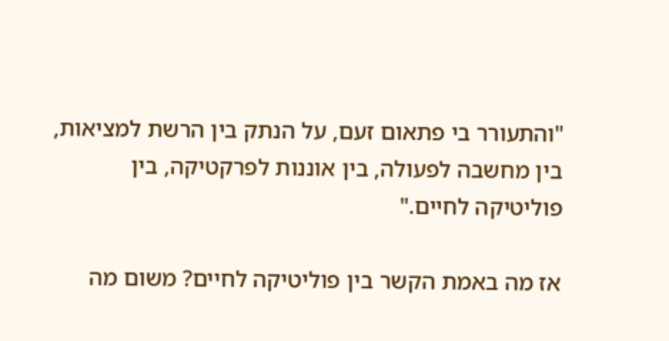"והתעורר בי פתאום זעם, על הנתק בין הרשת למציאות, בין מחשבה לפעולה, בין אוננות לפרקטיקה, בין פוליטיקה לחיים."

אז מה באמת הקשר בין פוליטיקה לחיים? משום מה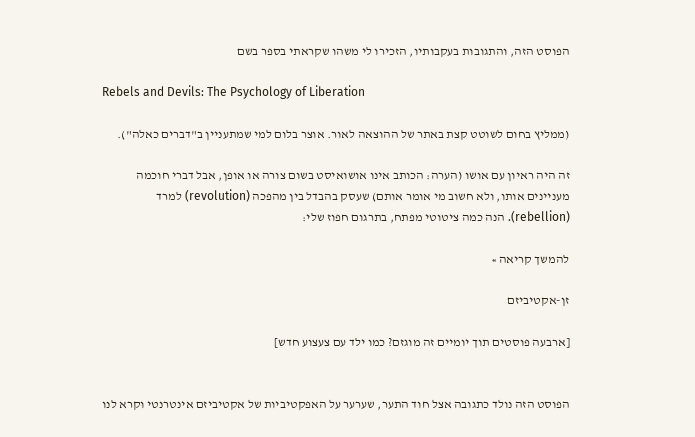הפוסט הזה, והתגובות בעקבותיו, הזכירו לי משהו שקראתי בספר בשם

Rebels and Devils: The Psychology of Liberation

(ממליץ בחום לשוטט קצת באתר של ההוצאה לאור. אוצר בלום למי שמתעניין ב"דברים כאלה").

זה היה ראיון עם אושו (הערה: הכותב אינו אושואיסט בשום צורה או אופן, אבל דברי חוכמה מעניינים אותו, ולא חשוב מי אומר אותם) שעסק בהבדל בין מהפכה (revolution) למרד (rebellion). הנה כמה ציטוטי מפתח, בתרגום חפוז שלי:

להמשך קריאה »

זן-אקטיביזם

[ארבעה פוסטים תוך יומיים זה מוגזם? כמו ילד עם צעצוע חדש]


הפוסט הזה נולד כתגובה אצל חוד התער, שערער על האפקטיביות של אקטיביזם אינטרנטי וקרא לנו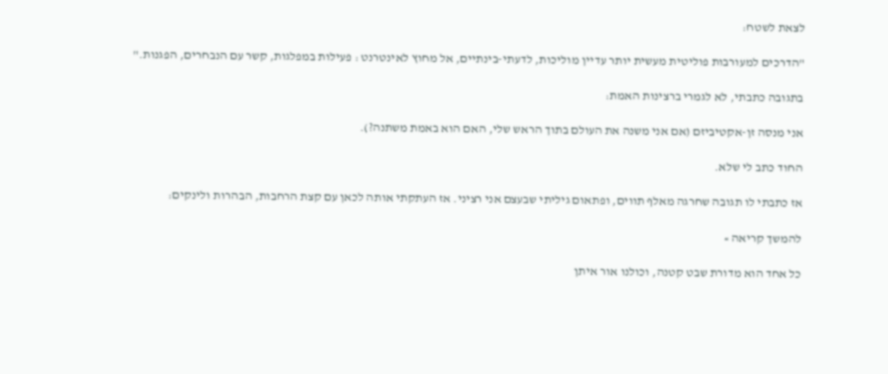לצאת לשטח:

"הדרכים למעורבות פוליטית מעשית יותר עדיין מוליכות, לדעתי-בינתיים, אל מחוץ לאינטרנט : פעילות במפלגות, קשר עם הנבחרים, הפגנות."

בתגובה כתבתי, לא לגמרי ברצינות האמת:

אני מנסה זן-אקטיביזם (אם אני משנה את העולם בתוך הראש שלי, האם הוא באמת משתנה?).

החוד כתב לי שלא.

אז כתבתי לו תגובה שחרגה מאלף תווים, ופתאום גיליתי שבעצם אני רציני. אז העתקתי אותה לכאן עם קצת הרחבות, הבהרות ולינקים:

להמשך קריאה »

כל אחד הוא מדורת שבט קטנה, וכולנו אור איתן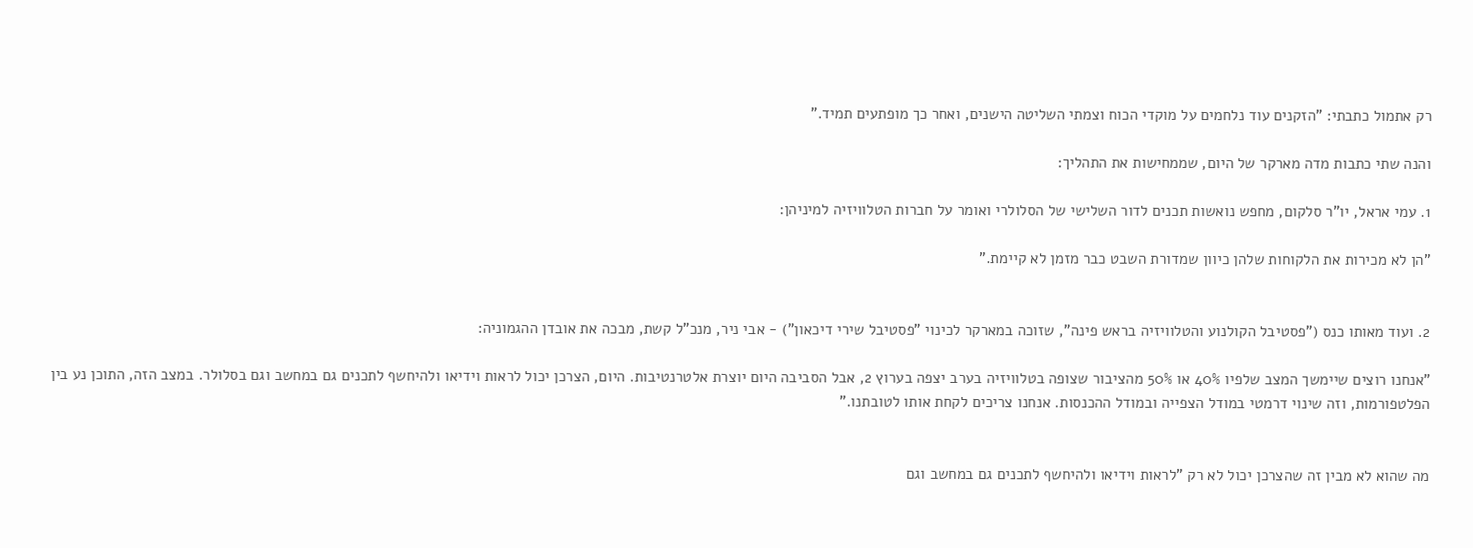רק אתמול כתבתי: "הזקנים עוד נלחמים על מוקדי הכוח וצמתי השליטה הישנים, ואחר כך מופתעים תמיד."

והנה שתי כתבות מדה מארקר של היום, שממחישות את התהליך:

1. עמי אראל, יו"ר סלקום, מחפש נואשות תכנים לדור השלישי של הסלולרי ואומר על חברות הטלוויזיה למיניהן:

"הן לא מכירות את הלקוחות שלהן כיוון שמדורת השבט כבר מזמן לא קיימת."


2. ועוד מאותו כנס ("פסטיבל הקולנוע והטלוויזיה בראש פינה", שזוכה במארקר לכינוי "פסטיבל שירי דיכאון") - אבי ניר, מנכ"ל קשת, מבכה את אובדן ההגמוניה:

"אנחנו רוצים שיימשך המצב שלפיו 40% או 50% מהציבור שצופה בטלוויזיה בערב יצפה בערוץ 2, אבל הסביבה היום יוצרת אלטרנטיבות. היום, הצרכן יכול לראות וידיאו ולהיחשף לתכנים גם במחשב וגם בסלולר. במצב הזה, התוכן נע בין הפלטפורמות, וזה שינוי דרמטי במודל הצפייה ובמודל ההכנסות. אנחנו צריכים לקחת אותו לטובתנו."


מה שהוא לא מבין זה שהצרכן יכול לא רק "לראות וידיאו ולהיחשף לתכנים גם במחשב וגם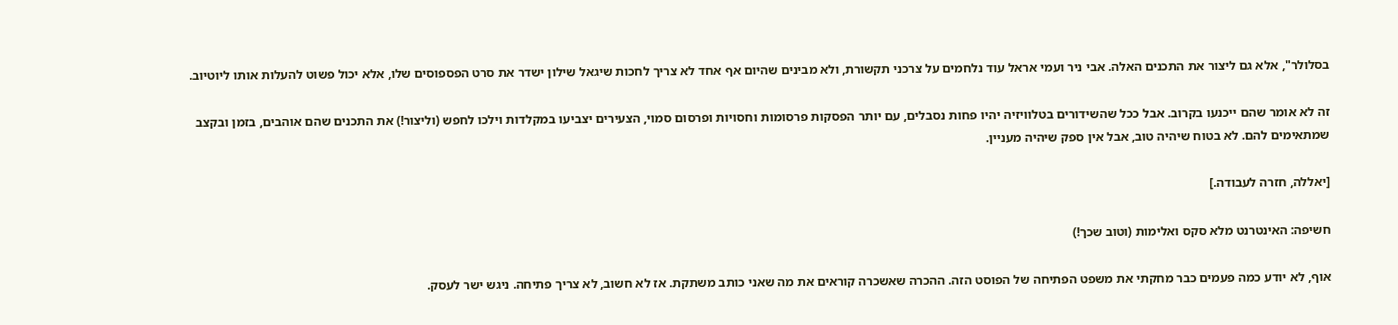בסלולר", אלא גם ליצור את התכנים האלה. אבי ניר ועמי אראל עוד נלחמים על צרכני תקשורת, ולא מבינים שהיום אף אחד לא צריך לחכות שיגאל שילון ישדר את סרט הפספוסים שלו, אלא יכול פשוט להעלות אותו ליוטיוב.

זה לא אומר שהם ייכנעו בקרוב. אבל ככל שהשידורים בטלוויזיה יהיו פחות נסבלים, עם יותר הפסקות פרסומות וחסויות ופרסום סמוי, הצעירים יצביעו במקלדות וילכו לחפש (וליצור!) את התכנים שהם אוהבים, בזמן ובקצב שמתאימים להם. לא בטוח שיהיה טוב, אבל אין ספק שיהיה מעניין.

[יאללה, חזרה לעבודה.]

חשיפה: האינטרנט מלא סקס ואלימות (וטוב שכך!)

אוף, לא יודע כמה פעמים כבר מחקתי את משפט הפתיחה של הפוסט הזה. ההכרה שאשכרה קוראים את מה שאני כותב משתקת. אז לא חשוב, לא צריך פתיחה. ניגש ישר לעסק.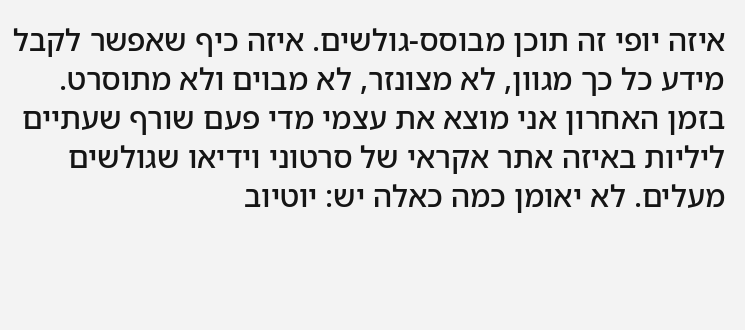איזה יופי זה תוכן מבוסס-גולשים. איזה כיף שאפשר לקבל מידע כל כך מגוון, לא מצונזר, לא מבוים ולא מתוסרט. בזמן האחרון אני מוצא את עצמי מדי פעם שורף שעתיים ליליות באיזה אתר אקראי של סרטוני וידיאו שגולשים מעלים. לא יאומן כמה כאלה יש: יוטיוב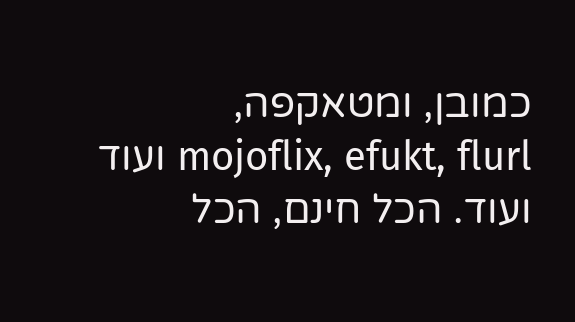כמובן, ומטאקפה, mojoflix, efukt, flurl ועוד ועוד. הכל חינם, הכל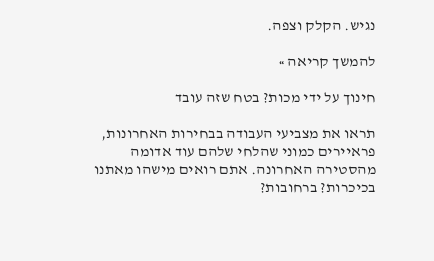נגיש. הקלק וצפה.

להמשך קריאה »

חינוך על ידי מכות? בטח שזה עובד

תראו את מצביעי העבודה בבחירות האחרונות, פראיירים כמוני שהלחי שלהם עוד אדומה מהסטירה האחרונה. אתם רואים מישהו מאתנו בכיכרות? ברחובות?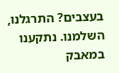בעצבים? התרגלנו, השלמנו. נתקענו במאבק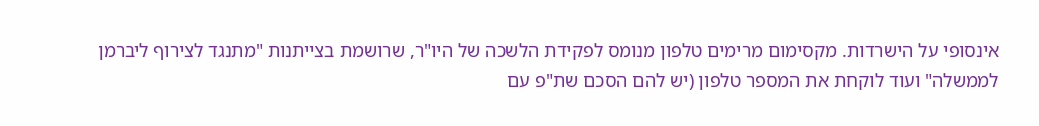אינסופי על הישרדות. מקסימום מרימים טלפון מנומס לפקידת הלשכה של היו"ר, שרושמת בצייתנות "מתנגד לצירוף ליברמן לממשלה" ועוד לוקחת את המספר טלפון (יש להם הסכם שת"פ עם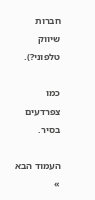חברות שיווק טלפוני?).

כמו צפרדעים בסיר.

העמוד הבא »